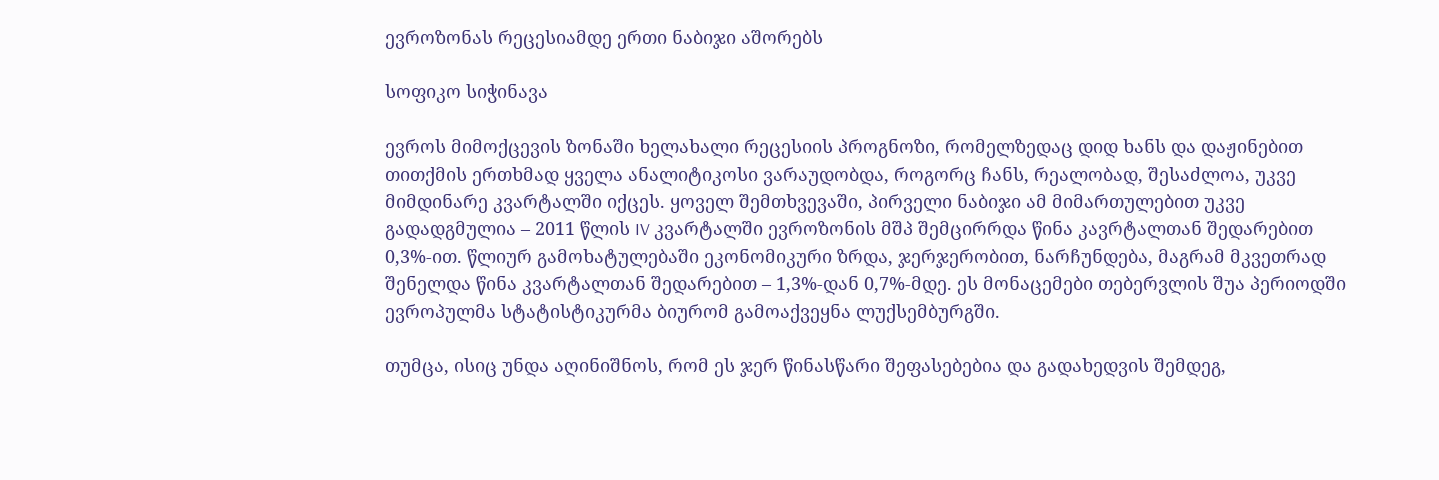ევროზონას რეცესიამდე ერთი ნაბიჯი აშორებს

სოფიკო სიჭინავა

ევროს მიმოქცევის ზონაში ხელახალი რეცესიის პროგნოზი, რომელზედაც დიდ ხანს და დაჟინებით თითქმის ერთხმად ყველა ანალიტიკოსი ვარაუდობდა, როგორც ჩანს, რეალობად, შესაძლოა, უკვე მიმდინარე კვარტალში იქცეს. ყოველ შემთხვევაში, პირველი ნაბიჯი ამ მიმართულებით უკვე გადადგმულია – 2011 წლის IV კვარტალში ევროზონის მშპ შემცირრდა წინა კავრტალთან შედარებით 0,3%-ით. წლიურ გამოხატულებაში ეკონომიკური ზრდა, ჯერჯერობით, ნარჩუნდება, მაგრამ მკვეთრად შენელდა წინა კვარტალთან შედარებით – 1,3%-დან 0,7%-მდე. ეს მონაცემები თებერვლის შუა პერიოდში ევროპულმა სტატისტიკურმა ბიურომ გამოაქვეყნა ლუქსემბურგში.

თუმცა, ისიც უნდა აღინიშნოს, რომ ეს ჯერ წინასწარი შეფასებებია და გადახედვის შემდეგ,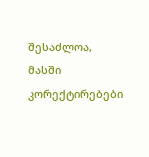შესაძლოა, მასში კორექტირებები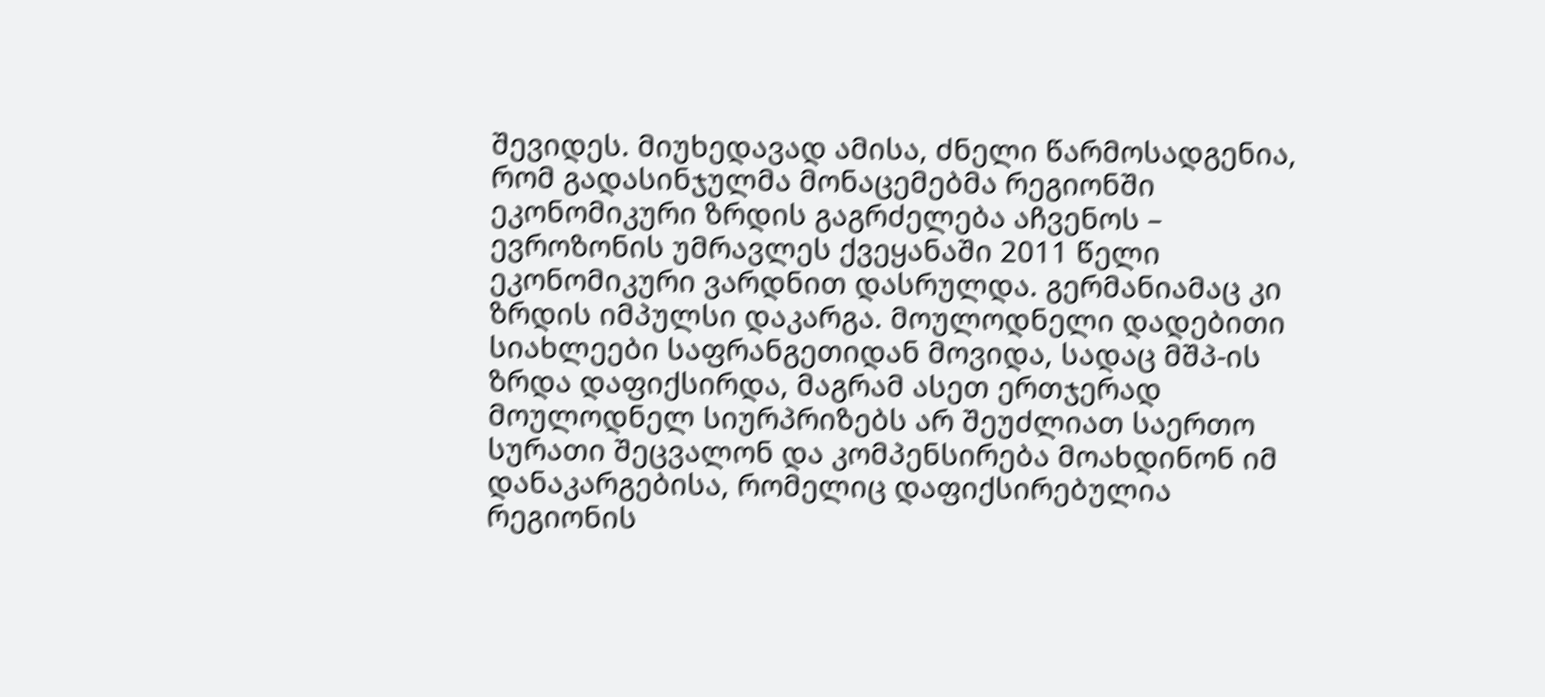შევიდეს. მიუხედავად ამისა, ძნელი წარმოსადგენია, რომ გადასინჯულმა მონაცემებმა რეგიონში ეკონომიკური ზრდის გაგრძელება აჩვენოს – ევროზონის უმრავლეს ქვეყანაში 2011 წელი ეკონომიკური ვარდნით დასრულდა. გერმანიამაც კი ზრდის იმპულსი დაკარგა. მოულოდნელი დადებითი სიახლეები საფრანგეთიდან მოვიდა, სადაც მშპ-ის ზრდა დაფიქსირდა, მაგრამ ასეთ ერთჯერად მოულოდნელ სიურპრიზებს არ შეუძლიათ საერთო სურათი შეცვალონ და კომპენსირება მოახდინონ იმ დანაკარგებისა, რომელიც დაფიქსირებულია რეგიონის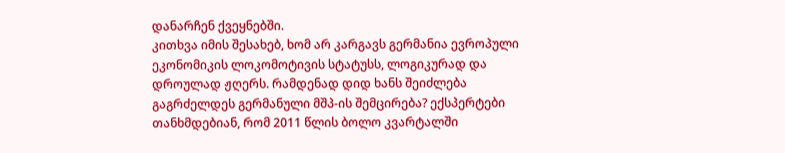დანარჩენ ქვეყნებში.
კითხვა იმის შესახებ, ხომ არ კარგავს გერმანია ევროპული ეკონომიკის ლოკომოტივის სტატუსს, ლოგიკურად და დროულად ჟღერს. რამდენად დიდ ხანს შეიძლება გაგრძელდეს გერმანული მშპ-ის შემცირება? ექსპერტები თანხმდებიან, რომ 2011 წლის ბოლო კვარტალში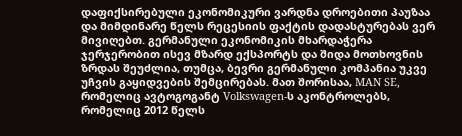დაფიქსირებული ეკონომიკური ვარდნა დროებითი პაუზაა და მიმდინარე წელს რეცესიის ფაქტის დადასტურებას ვერ მივიღებთ. გერმანული ეკონომიკის მხარდაჭერა ჯერჯერობით ისევ მზარდ ექსპორტს და შიდა მოთხოვნის ზრდას შეუძლია, თუმცა, ბევრი გერმანული კომპანია უკვე უჩვის გაყიდვების შემცირებას. მათ შორისაა, MAN SE, რომელიც ავტოგოგანტ Volkswagen-ს აკონტროლებს, რომელიც 2012 წელს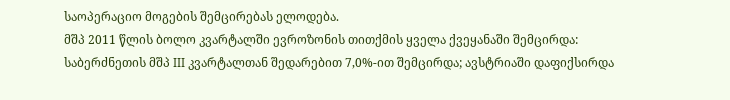საოპერაციო მოგების შემცირებას ელოდება.
მშპ 2011 წლის ბოლო კვარტალში ევროზონის თითქმის ყველა ქვეყანაში შემცირდა: საბერძნეთის მშპ III კვარტალთან შედარებით 7,0%-ით შემცირდა; ავსტრიაში დაფიქსირდა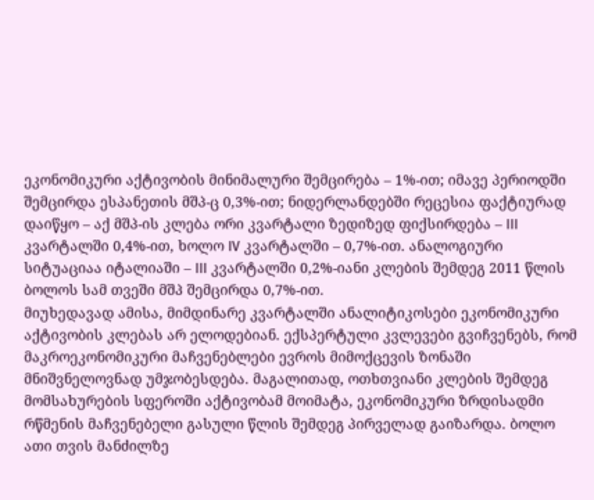ეკონომიკური აქტივობის მინიმალური შემცირება – 1%-ით; იმავე პერიოდში შემცირდა ესპანეთის მშპ-ც 0,3%-ით; ნიდერლანდებში რეცესია ფაქტიურად დაიწყო – აქ მშპ-ის კლება ორი კვარტალი ზედიზედ ფიქსირდება – III კვარტალში 0,4%-ით, ხოლო IV კვარტალში – 0,7%-ით. ანალოგიური სიტუაციაა იტალიაში – III კვარტალში 0,2%-იანი კლების შემდეგ 2011 წლის ბოლოს სამ თვეში მშპ შემცირდა 0,7%-ით.
მიუხედავად ამისა, მიმდინარე კვარტალში ანალიტიკოსები ეკონომიკური აქტივობის კლებას არ ელოდებიან. ექსპერტული კვლევები გვიჩვენებს, რომ მაკროეკონომიკური მაჩვენებლები ევროს მიმოქცევის ზონაში მნიშვნელოვნად უმჯობესდება. მაგალითად, ოთხთვიანი კლების შემდეგ მომსახურების სფეროში აქტივობამ მოიმატა, ეკონომიკური ზრდისადმი რწმენის მაჩვენებელი გასული წლის შემდეგ პირველად გაიზარდა. ბოლო ათი თვის მანძილზე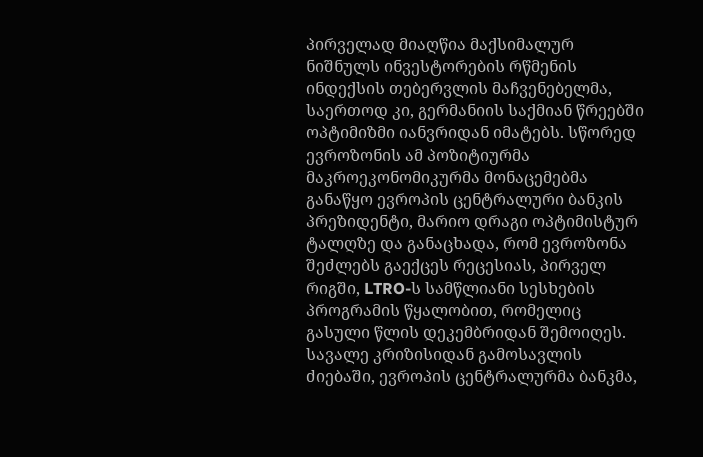პირველად მიაღწია მაქსიმალურ ნიშნულს ინვესტორების რწმენის ინდექსის თებერვლის მაჩვენებელმა, საერთოდ კი, გერმანიის საქმიან წრეებში ოპტიმიზმი იანვრიდან იმატებს. სწორედ ევროზონის ამ პოზიტიურმა მაკროეკონომიკურმა მონაცემებმა განაწყო ევროპის ცენტრალური ბანკის პრეზიდენტი, მარიო დრაგი ოპტიმისტურ ტალღზე და განაცხადა, რომ ევროზონა შეძლებს გაექცეს რეცესიას, პირველ რიგში, LTRO-ს სამწლიანი სესხების პროგრამის წყალობით, რომელიც გასული წლის დეკემბრიდან შემოიღეს. სავალე კრიზისიდან გამოსავლის ძიებაში, ევროპის ცენტრალურმა ბანკმა,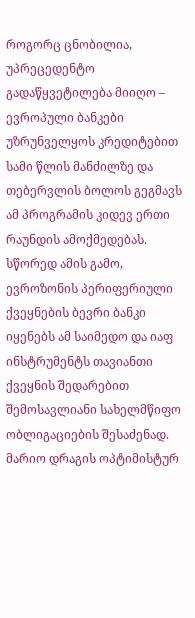როგორც ცნობილია, უპრეცედენტო გადაწყვეტილება მიიღო – ევროპული ბანკები უზრუნველყოს კრედიტებით სამი წლის მანძილზე და თებერვლის ბოლოს გეგმავს ამ პროგრამის კიდევ ერთი რაუნდის ამოქმედებას. სწორედ ამის გამო, ევროზონის პერიფერიული ქვეყნების ბევრი ბანკი იყენებს ამ საიმედო და იაფ ინსტრუმენტს თავიანთი ქვეყნის შედარებით შემოსავლიანი სახელმწიფო ობლიგაციების შესაძენად.
მარიო დრაგის ოპტიმისტურ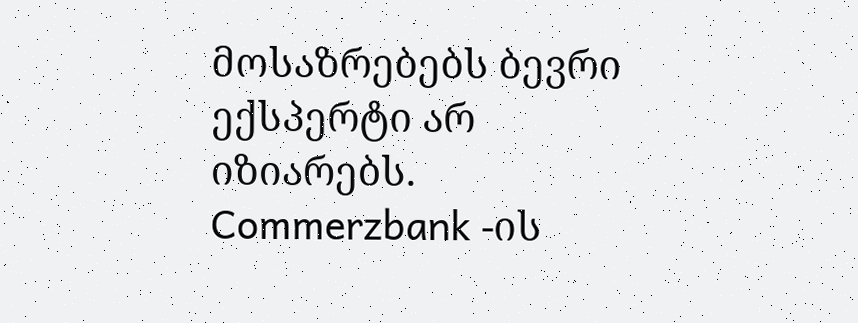მოსაზრებებს ბევრი ექსპერტი არ იზიარებს. Commerzbank -ის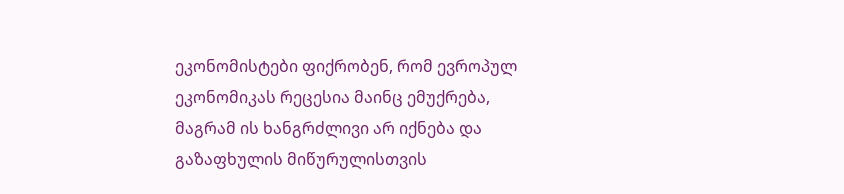ეკონომისტები ფიქრობენ, რომ ევროპულ ეკონომიკას რეცესია მაინც ემუქრება, მაგრამ ის ხანგრძლივი არ იქნება და გაზაფხულის მიწურულისთვის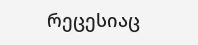რეცესიაც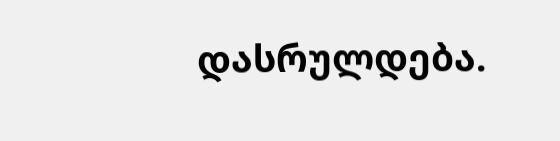დასრულდება.